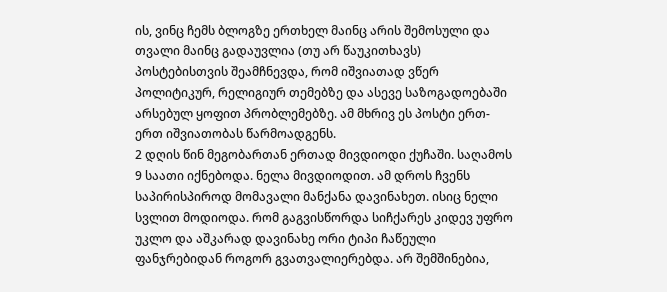ის, ვინც ჩემს ბლოგზე ერთხელ მაინც არის შემოსული და თვალი მაინც გადაუვლია (თუ არ წაუკითხავს) პოსტებისთვის შეამჩნევდა, რომ იშვიათად ვწერ პოლიტიკურ, რელიგიურ თემებზე და ასევე საზოგადოებაში არსებულ ყოფით პრობლემებზე. ამ მხრივ ეს პოსტი ერთ-ერთ იშვიათობას წარმოადგენს.
2 დღის წინ მეგობართან ერთად მივდიოდი ქუჩაში. საღამოს 9 საათი იქნებოდა. ნელა მივდიოდით. ამ დროს ჩვენს საპირისპიროდ მომავალი მანქანა დავინახეთ. ისიც ნელი სვლით მოდიოდა. რომ გაგვისწორდა სიჩქარეს კიდევ უფრო უკლო და აშკარად დავინახე ორი ტიპი ჩაწეული ფანჯრებიდან როგორ გვათვალიერებდა. არ შემშინებია,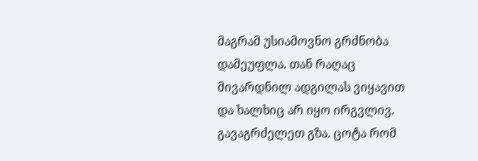მაგრამ უსიამოვნო გრძნობა დამეუფლა. თან რაღაც მივარდნილ ადგილას ვიყავით და ხალხიც არ იყო ირგვლივ. გავაგრძელეთ გზა. ცოტა რომ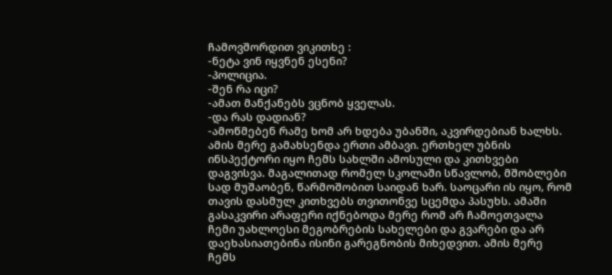ჩამოვშორდით ვიკითხე :
-ნეტა ვინ იყვნენ ესენი?
-პოლიცია.
-შენ რა იცი?
-ამათ მანქანებს ვცნობ ყველას.
-და რას დადიან?
-ამოწმებენ რამე ხომ არ ხდება უბანში, აკვირდებიან ხალხს.
ამის მერე გამახსენდა ერთი ამბავი. ერთხელ უბნის ინსპექტორი იყო ჩემს სახლში ამოსული და კითხვები დაგვისვა. მაგალითად რომელ სკოლაში სწავლობ, მშობლები სად მუშაობენ, წარმოშობით საიდან ხარ. საოცარი ის იყო, რომ თავის დასმულ კითხვებს თვითონვე სცემდა პასუხს. ამაში გასაკვირი არაფერი იქნებოდა მერე რომ არ ჩამოეთვალა ჩემი უახლოესი მეგობრების სახელები და გვარები და არ დაეხასიათებინა ისინი გარეგნობის მიხედვით. ამის მერე ჩემს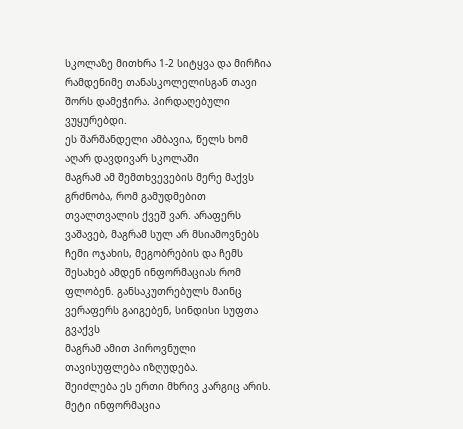სკოლაზე მითხრა 1-2 სიტყვა და მირჩია რამდენიმე თანასკოლელისგან თავი შორს დამეჭირა. პირდაღებული ვუყურებდი.
ეს შარშანდელი ამბავია, წელს ხომ აღარ დავდივარ სკოლაში
მაგრამ ამ შემთხვევების მერე მაქვს გრძნობა, რომ გამუდმებით თვალთვალის ქვეშ ვარ. არაფერს ვაშავებ, მაგრამ სულ არ მსიამოვნებს ჩემი ოჯახის, მეგობრების და ჩემს შესახებ ამდენ ინფორმაციას რომ ფლობენ. განსაკუთრებულს მაინც ვერაფერს გაიგებენ, სინდისი სუფთა გვაქვს
მაგრამ ამით პიროვნული თავისუფლება იზღუდება.
შეიძლება ეს ერთი მხრივ კარგიც არის. მეტი ინფორმაცია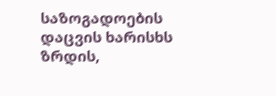საზოგადოების დაცვის ხარისხს ზრდის,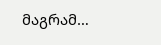მაგრამ…